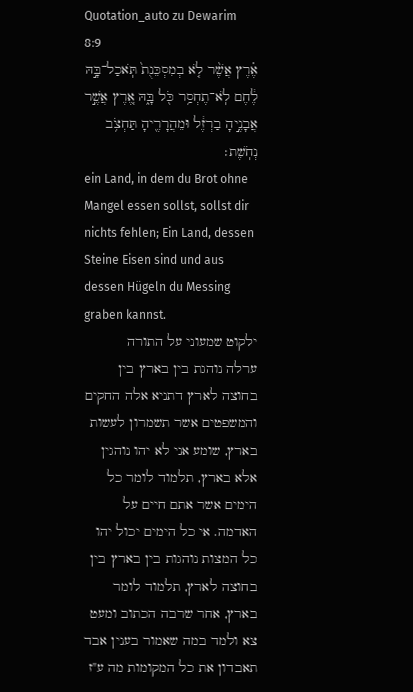Quotation_auto zu Dewarim 8:9
אֶ֗רֶץ אֲשֶׁ֨ר לֹ֤א בְמִסְכֵּנֻת֙ תֹּֽאכַל־בָּ֣הּ לֶ֔חֶם לֹֽא־תֶחְסַ֥ר כֹּ֖ל בָּ֑הּ אֶ֚רֶץ אֲשֶׁ֣ר אֲבָנֶ֣יהָ בַרְזֶ֔ל וּמֵהֲרָרֶ֖יהָ תַּחְצֹ֥ב נְחֹֽשֶׁת׃
ein Land, in dem du Brot ohne Mangel essen sollst, sollst dir nichts fehlen; Ein Land, dessen Steine Eisen sind und aus dessen Hügeln du Messing graben kannst.
ילקוט שמעוני על התורה
ערלה נוהגת בין בארץ בין בחוצה לארץ דתניא אלה החקים והמשפטים אשר תשמרון לעשות בארץ, שומע אני לא יהו נוהגין אלא בארץ, תלמוד לומר כל הימים אשר אתם חיים על האדמה. אי כל הימים יכול יהו כל המצות נוהגות בין בארץ בין בחוצה לארץ, תלמוד לומר בארץ, אחר שרבה הכתוב ומעט צא ולמד במה שאמור בענין אבד תאבדון את כל המקומות מה ע"ז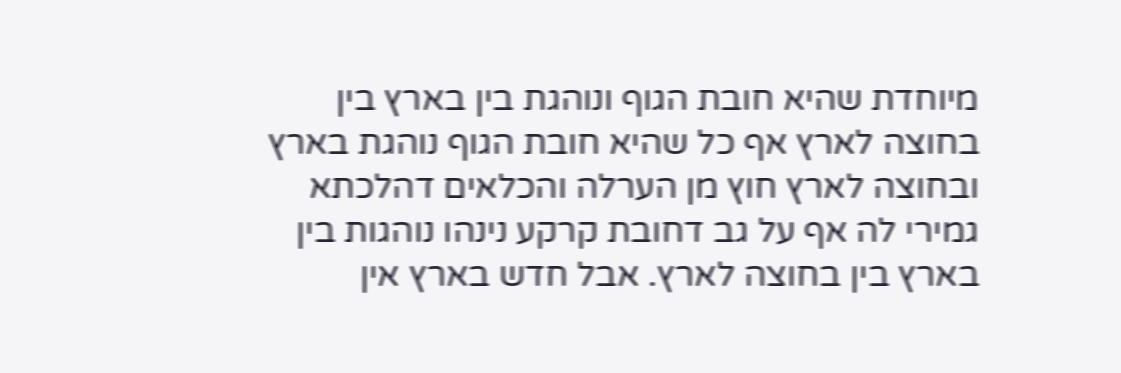מיוחדת שהיא חובת הגוף ונוהגת בין בארץ בין בחוצה לארץ אף כל שהיא חובת הגוף נוהגת בארץ ובחוצה לארץ חוץ מן הערלה והכלאים דהלכתא גמירי לה אף על גב דחובת קרקע נינהו נוהגות בין בארץ בין בחוצה לארץ. אבל חדש בארץ אין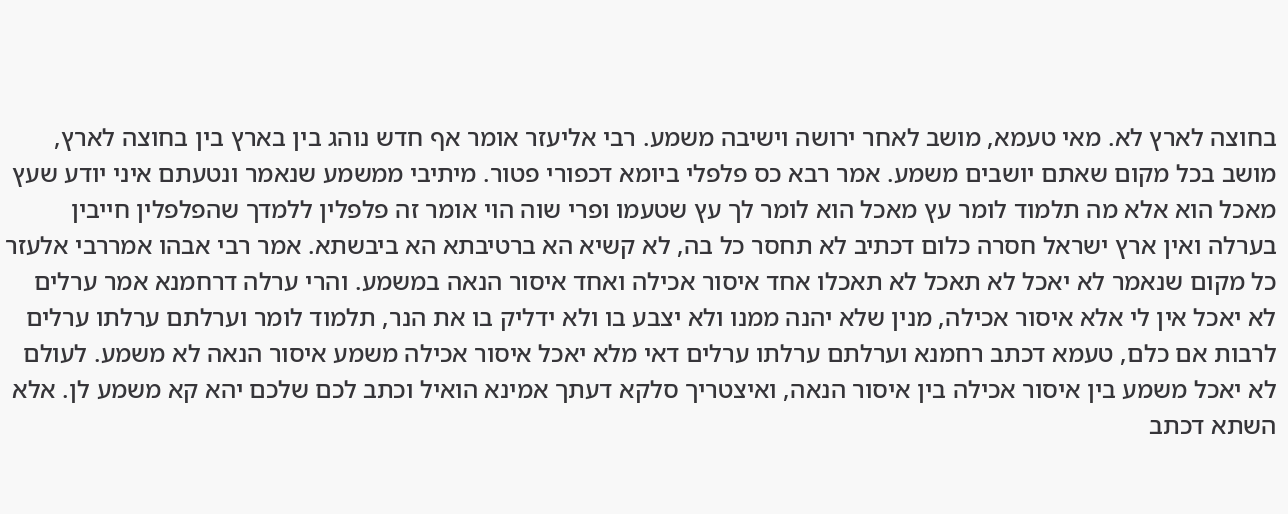בחוצה לארץ לא. מאי טעמא, מושב לאחר ירושה וישיבה משמע. רבי אליעזר אומר אף חדש נוהג בין בארץ בין בחוצה לארץ, מושב בכל מקום שאתם יושבים משמע. אמר רבא כס פלפלי ביומא דכפורי פטור. מיתיבי ממשמע שנאמר ונטעתם איני יודע שעץ מאכל הוא אלא מה תלמוד לומר עץ מאכל הוא לומר לך עץ שטעמו ופרי שוה הוי אומר זה פלפלין ללמדך שהפלפלין חייבין בערלה ואין ארץ ישראל חסרה כלום דכתיב לא תחסר כל בה, לא קשיא הא ברטיבתא הא ביבשתא. אמר רבי אבהו אמררבי אלעזר כל מקום שנאמר לא יאכל לא תאכל לא תאכלו אחד איסור אכילה ואחד איסור הנאה במשמע. והרי ערלה דרחמנא אמר ערלים לא יאכל אין לי אלא איסור אכילה, מנין שלא יהנה ממנו ולא יצבע בו ולא ידליק בו את הנר, תלמוד לומר וערלתם ערלתו ערלים לרבות אם כלם, טעמא דכתב רחמנא וערלתם ערלתו ערלים דאי מלא יאכל איסור אכילה משמע איסור הנאה לא משמע. לעולם לא יאכל משמע בין איסור אכילה בין איסור הנאה, ואיצטריך סלקא דעתך אמינא הואיל וכתב לכם שלכם יהא קא משמע לן. אלא השתא דכתב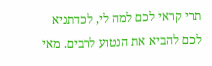תרי קראי לכם למה לי, לכדתניא לכם להביא את הנטוע לרבים. מאי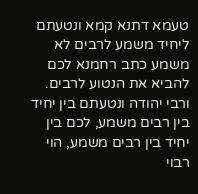טעמא דתנא קמא ונטעתם ליחיד משמע לרבים לא משמע כתב רחמנא לכם להביא את הנטוע לרבים. ורבי יהודה ונטעתם בין יחיד בין רבים משמע, לכם בין יחיד בין רבים משמע, הוי רבוי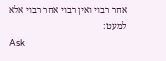אחר רבוי ואין רבוי אחר רבוי אלא למעט:
Ask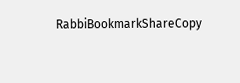RabbiBookmarkShareCopy